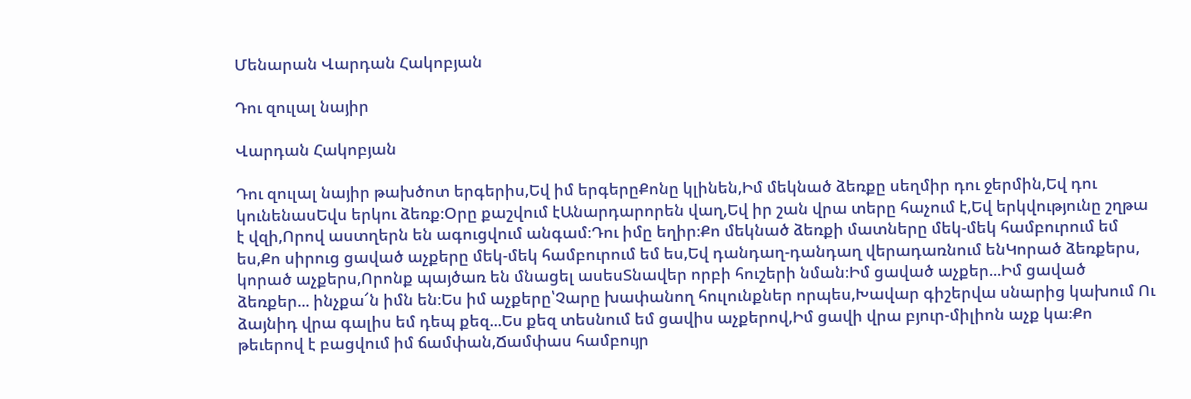Մենարան Վարդան Հակոբյան

Դու զուլալ նայիր

Վարդան Հակոբյան

Դու զուլալ նայիր թախծոտ երգերիս,Եվ իմ երգերըՔոնը կլինեն,Իմ մեկնած ձեռքը սեղմիր դու ջերմին,Եվ դու կունենասԵվս երկու ձեռք։Օրը քաշվում էԱնարդարորեն վաղ,Եվ իր շան վրա տերը հաչում է,Եվ երկվությունը շղթա է վզի,Որով աստղերն են ագուցվում անգամ։Դու իմը եղիր։Քո մեկնած ձեռքի մատները մեկ-մեկ համբուրում եմ ես,Քո սիրուց ցաված աչքերը մեկ-մեկ համբուրում եմ ես,Եվ դանդաղ-դանդաղ վերադառնում ենԿորած ձեռքերս, կորած աչքերս,Որոնք պայծառ են մնացել ասեսՏնավեր որբի հուշերի նման։Իմ ցաված աչքեր...Իմ ցաված ձեռքեր... ինչքա՜ն իմն են։Ես իմ աչքերը՝Չարը խափանող հուլունքներ որպես,Խավար գիշերվա սնարից կախում Ու ձայնիդ վրա գալիս եմ դեպ քեզ...Ես քեզ տեսնում եմ ցավիս աչքերով,Իմ ցավի վրա բյուր-միլիոն աչք կա։Քո թեւերով է բացվում իմ ճամփան,Ճամփաս համբույր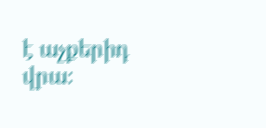է աչքերիդ վրա։